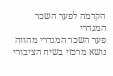הקדמה לפער השכר המגדרי
פער השכר המגדרי מהווה נושא מרכזי בשיח הציבורי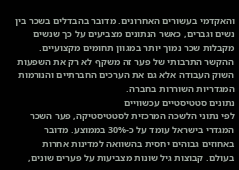והאקדמי בעשורים האחרונים. מדובר בהבדלים בשכר בין נשים וגברים, כאשר הנתונים מצביעים על כך שנשים מקבלות שכר נמוך יותר במגוון תחומים מקצועיים. ההקשר התרבותי של פער זה משקף לא רק את השפעות השוק העבודה אלא גם את הערכים החברתיים והנורמות המגדריות השוררות בחברה.
נתונים סטטיסטיים עכשוויים
לפי נתוני הלשכה המרכזית לסטטיסטיקה, פער השכר המגדרי בישראל עומד על כ-30% בממוצע. מדובר באחוזים גבוהים יחסית בהשוואה למדינות אחרות בעולם. קבוצות גיל שונות מצביעות על פערים שונים,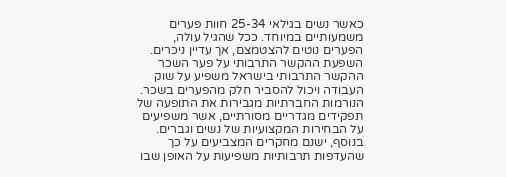כאשר נשים בגילאי 25-34 חוות פערים משמעותיים במיוחד. ככל שהגיל עולה, הפערים נוטים להצטמצם, אך עדיין ניכרים.
השפעת ההקשר התרבותי על פער השכר
ההקשר התרבותי בישראל משפיע על שוק העבודה ויכול להסביר חלק מהפערים בשכר. הנורמות החברתיות מגבירות את התופעה של תפקידים מגדריים מסורתיים, אשר משפיעים על הבחירות המקצועיות של נשים וגברים. בנוסף, ישנם מחקרים המצביעים על כך שהעדפות תרבותיות משפיעות על האופן שבו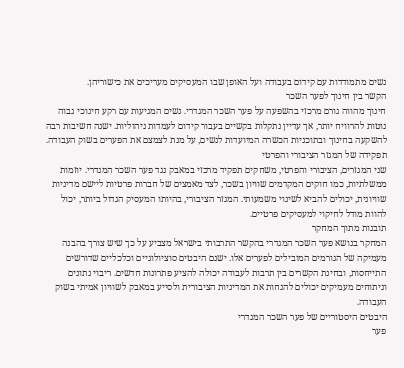נשים מתמודדות עם קידום בעבודה ועל האופן שבו המעסיקים מעריכים את כישוריהן.
הקשר בין חינוך לפער השכר
חינוך מהווה גורם מרכזי בהשפעה על פער השכר המגדרי. נשים המגיעות עם רקע חינוכי גבוה נוטות להרוויח יותר, אך עדיין נתקלות בקשיים בעבור קידום לעמדות ניהוליות. ישנה חשיבות רבה להשקעה בחינוך ובתוכניות הכשרה המיועדות לנשים, על מנת לצמצם את הפערים בשוק העבודה.
תפקידה של המגזר הציבורי והפרטי
שני המגזרים, הציבורי והפרטי, משחקים תפקיד מרכזי במאבק נגד פער השכר המגדרי. יוזמות ממשלתיות, כמו חוקים המקדמים שוויון בשכר, לצד מאמצים של חברות פרטיות ליישם מדיניות שוויונית, יכולים להביא לשינוי משמעותי. המגזר הציבורי, בהיותו המעסיק הגדול ביותר, יכול להוות מודל לחיקוי למעסיקים פרטיים.
תובנות מתוך המחקר
המחקר בנושא פער השכר המגדרי בהקשר התרבותי בישראל מצביע על כך שיש צורך בהבנה מעמיקה של הגורמים המובילים לפערים אלו. ישנם היבטים סוציולוגיים וכלכליים שדורשים התייחסות, ובחינת הקשרים בין תרבות לעבודה יכולה להציע פתרונות חדשים. ריבוי נתונים וניתוחים מעמיקים יכולים להנחות את המדיניות הציבורית ולסייע במאבק לשוויון אמיתי בשוק העבודה.
היבטים היסטוריים של פער השכר המגדרי
פער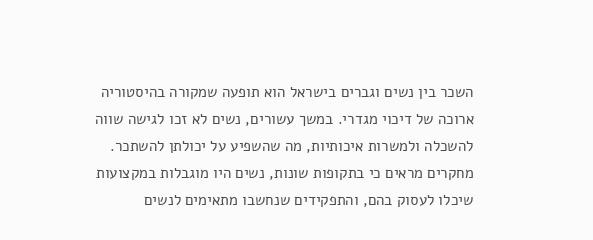השכר בין נשים וגברים בישראל הוא תופעה שמקורה בהיסטוריה ארוכה של דיכוי מגדרי. במשך עשורים, נשים לא זכו לגישה שווה להשכלה ולמשרות איכותיות, מה שהשפיע על יכולתן להשתכר. מחקרים מראים כי בתקופות שונות, נשים היו מוגבלות במקצועות שיכלו לעסוק בהם, והתפקידים שנחשבו מתאימים לנשים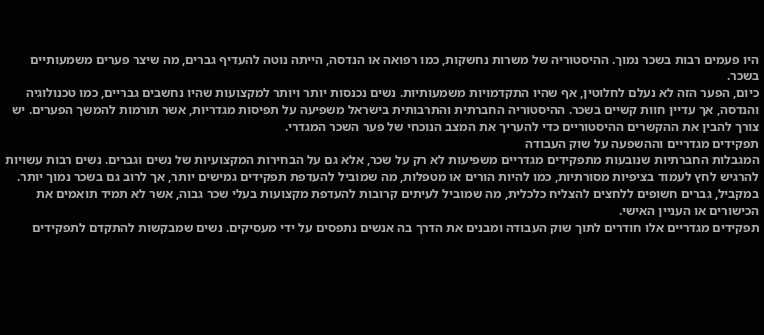היו פעמים רבות בשכר נמוך. ההיסטוריה של משרות נחשקות, כמו רפואה או הנדסה, הייתה נוטה להעדיף גברים, מה שיצר פערים משמעותיים בשכר.
כיום, הפער הזה לא נעלם לחלוטין, אף שהיו התקדמויות משמעותיות. נשים נכנסות יותר ויותר למקצועות שהיו נחשבים גבריים, כמו טכנולוגיה והנדסה, אך עדיין חוות קשיים בשכר. ההיסטוריה החברתית והתרבותית בישראל משפיעה על תפיסות מגדריות, אשר תורמות להמשך הפערים. יש צורך להבין את ההקשרים ההיסטוריים כדי להעריך את המצב הנוכחי של פער השכר המגדרי.
תפקידים מגדריים וההשפעה על שוק העבודה
המגבלות החברתיות שנובעות מתפקידים מגדריים משפיעות לא רק על שכר, אלא גם על הבחירות המקצועיות של נשים וגברים. נשים רבות עשויות להרגיש לחץ לעמוד בציפיות מסורתיות, כמו להיות הורים או מטפלות, מה שמוביל להעדפת תפקידים גמישים יותר, אך לרוב גם בשכר נמוך יותר. במקביל, גברים חשופים ללחצים להצליח כלכלית, מה שמוביל לעיתים קרובות להעדפת מקצועות בעלי שכר גבוה, אשר לא תמיד תואמים את הכישורים או העניין האישי.
תפקידים מגדריים אלו חודרים לתוך שוק העבודה ומבנים את הדרך בה אנשים נתפסים על ידי מעסיקים. נשים שמבקשות להתקדם לתפקידים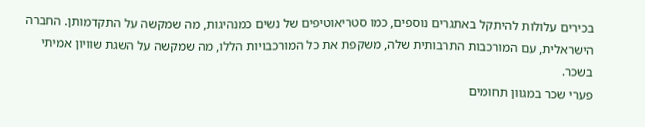בכירים עלולות להיתקל באתגרים נוספים, כמו סטריאוטיפים של נשים כמנהיגות, מה שמקשה על התקדמותן. החברה הישראלית, עם המורכבות התרבותית שלה, משקפת את כל המורכבויות הללו, מה שמקשה על השגת שוויון אמיתי בשכר.
פערי שכר במגוון תחומים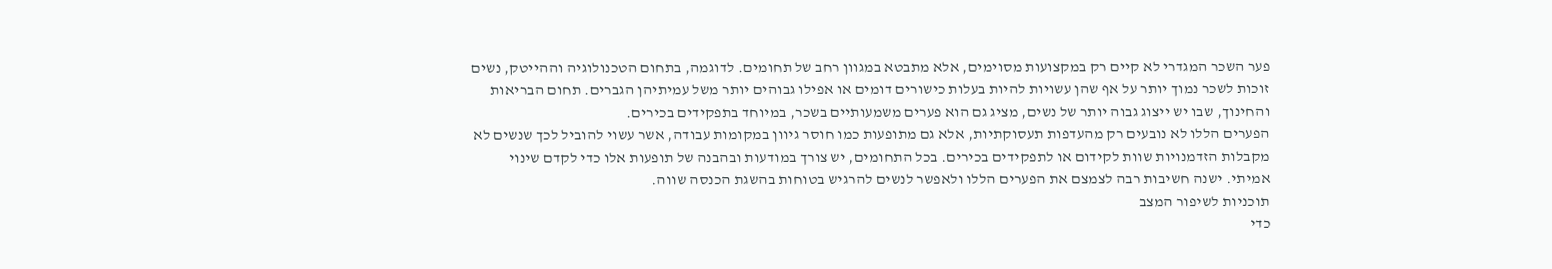פער השכר המגדרי לא קיים רק במקצועות מסוימים, אלא מתבטא במגוון רחב של תחומים. לדוגמה, בתחום הטכנולוגיה וההייטק, נשים זוכות לשכר נמוך יותר על אף שהן עשויות להיות בעלות כישורים דומים או אפילו גבוהים יותר משל עמיתיהן הגברים. תחום הבריאות והחינוך, שבו יש ייצוג גבוה יותר של נשים, מציג גם הוא פערים משמעותיים בשכר, במיוחד בתפקידים בכירים.
הפערים הללו לא נובעים רק מהעדפות תעסוקתיות, אלא גם מתופעות כמו חוסר גיוון במקומות עבודה, אשר עשוי להוביל לכך שנשים לא מקבלות הזדמנויות שוות לקידום או לתפקידים בכירים. בכל התחומים, יש צורך במודעות ובהבנה של תופעות אלו כדי לקדם שינוי אמיתי. ישנה חשיבות רבה לצמצם את הפערים הללו ולאפשר לנשים להרגיש בטוחות בהשגת הכנסה שווה.
תוכניות לשיפור המצב
כדי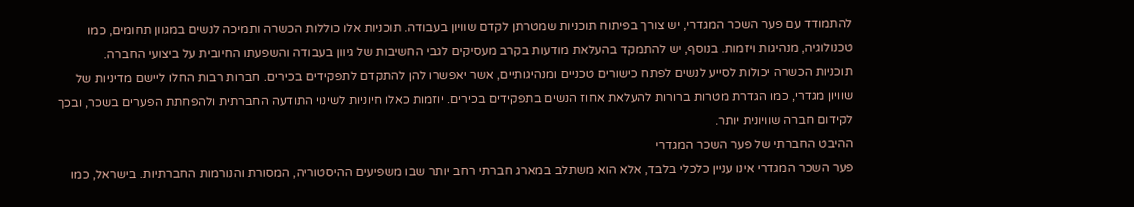להתמודד עם פער השכר המגדרי, יש צורך בפיתוח תוכניות שמטרתן לקדם שוויון בעבודה. תוכניות אלו כוללות הכשרה ותמיכה לנשים במגוון תחומים, כמו טכנולוגיה, מנהיגות ויזמות. בנוסף, יש להתמקד בהעלאת מודעות בקרב מעסיקים לגבי החשיבות של גיוון בעבודה והשפעתו החיובית על ביצועי החברה.
תוכניות הכשרה יכולות לסייע לנשים לפתח כישורים טכניים ומנהיגותיים, אשר יאפשרו להן להתקדם לתפקידים בכירים. חברות רבות החלו ליישם מדיניות של שוויון מגדרי, כמו הגדרת מטרות ברורות להעלאת אחוז הנשים בתפקידים בכירים. יוזמות כאלו חיוניות לשינוי התודעה החברתית ולהפחתת הפערים בשכר, ובכך לקידום חברה שוויונית יותר.
ההיבט החברתי של פער השכר המגדרי
פער השכר המגדרי אינו עניין כלכלי בלבד, אלא הוא משתלב במארג חברתי רחב יותר שבו משפיעים ההיסטוריה, המסורת והנורמות החברתיות. בישראל, כמו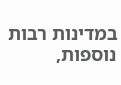במדינות רבות נוספות,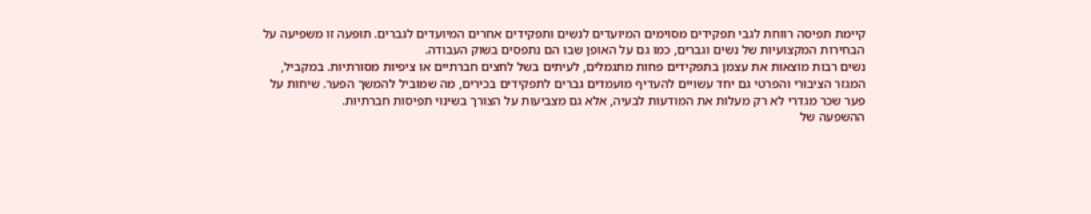קיימת תפיסה רווחת לגבי תפקידים מסוימים המיועדים לנשים ותפקידים אחרים המיועדים לגברים. תופעה זו משפיעה על הבחירות המקצועיות של נשים וגברים, כמו גם על האופן שבו הם נתפסים בשוק העבודה.
נשים רבות מוצאות את עצמן בתפקידים פחות מתגמלים, לעיתים בשל לחצים חברתיים או ציפיות מסורתיות. במקביל, המגזר הציבורי והפרטי גם יחד עשויים להעדיף מועמדים גברים לתפקידים בכירים, מה שמוביל להמשך הפער. שיחות על פער שכר מגדרי לא רק מעלות את המודעות לבעיה, אלא גם מצביעות על הצורך בשינוי תפיסות חברתיות.
ההשפעה של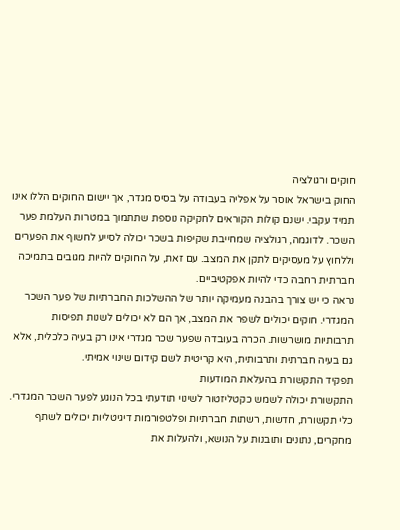חוקים ורגולציה
החוק בישראל אוסר על אפליה בעבודה על בסיס מגדר, אך יישום החוקים הללו אינו תמיד עקבי. ישנם קולות הקוראים לחקיקה נוספת שתתמוך במטרות העלמת פער השכר. לדוגמה, רגולציה שמחייבת שקיפות בשכר יכולה לסייע לחשוף את הפערים וללחוץ על מעסיקים לתקן את המצב. עם זאת, על החוקים להיות מגובים בתמיכה חברתית רחבה כדי להיות אפקטיביים.
נראה כי יש צורך בהבנה מעמיקה יותר של ההשלכות החברתיות של פער השכר המגדרי. חוקים יכולים לשפר את המצב, אך הם לא יכולים לשנות תפיסות תרבותיות מושרשות. הכרה בעובדה שפער שכר מגדרי אינו רק בעיה כלכלית, אלא גם בעיה חברתית ותרבותית, היא קריטית לשם קידום שינוי אמיתי.
תפקיד התקשורת בהעלאת המודעות
התקשורת יכולה לשמש כקטליזטור לשינוי תודעתי בכל הנוגע לפער השכר המגדרי. כלי תקשורת, חדשות, רשתות חברתיות ופלטפורמות דיגיטליות יכולים לשתף מחקרים, נתונים ותובנות על הנושא, ולהעלות את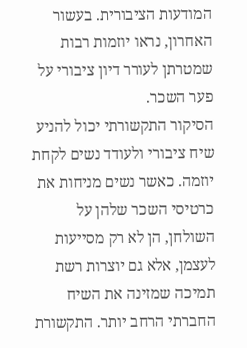המודעות הציבורית. בעשור האחרון, נראו יוזמות רבות שמטרתן לעורר דיון ציבורי על פער השכר.
הסיקור התקשורתי יכול להניע שיח ציבורי ולעודד נשים לקחת יוזמה. כאשר נשים מניחות את כרטיסי השכר שלהן על השולחן, הן לא רק מסייעות לעצמן, אלא גם יוצרות רשת תמיכה שמזינה את השיח החברתי הרחב יותר. התקשורת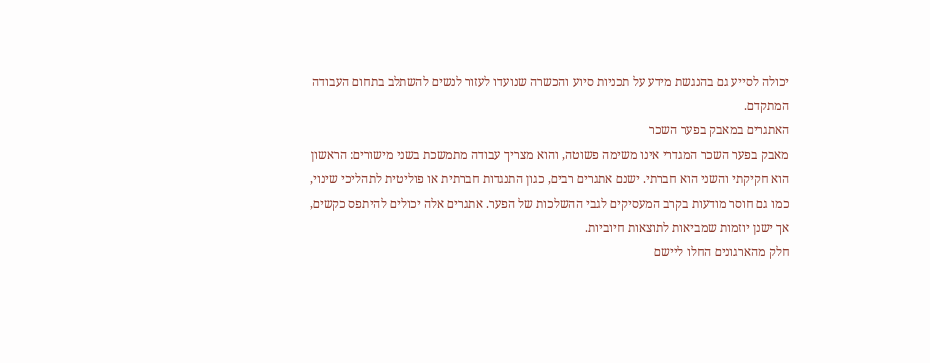יכולה לסייע גם בהנגשת מידע על תכניות סיוע והכשרה שנועדו לעזור לנשים להשתלב בתחום העבודה המתקדם.
האתגרים במאבק בפער השכר
מאבק בפער השכר המגדרי אינו משימה פשוטה, והוא מצריך עבודה מתמשכת בשני מישורים: הראשון הוא חקיקתי והשני הוא חברתי. ישנם אתגרים רבים, כגון התנגדות חברתית או פוליטית לתהליכי שינוי, כמו גם חוסר מודעות בקרב המעסיקים לגבי ההשלכות של הפער. אתגרים אלה יכולים להיתפס כקשים, אך ישנן יוזמות שמביאות לתוצאות חיוביות.
חלק מהארגונים החלו ליישם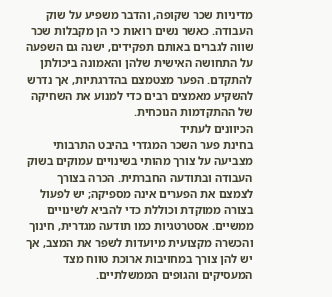מדיניות שכר שקופה, והדבר משפיע על שוק העבודה. כאשר נשים רואות כי הן מקבלות שכר שווה לגברים באותם תפקידים, ישנה גם השפעה על התחושה האישית שלהן והאמונה ביכולתן להתקדם. הפער מצטמצם בהדרגתיות, אך נדרש להשקיע מאמצים רבים כדי למנוע את השחיקה של ההתקדמות הנוכחית.
הכיוונים לעתיד
בחינת פער השכר המגדרי בהיבט התרבותי מצביעה על צורך מהותי בשינויים עמוקים בשוק העבודה ובתודעה החברתית. הכרה בצורך לצמצם את הפערים אינה מספיקה; יש לפעול בצורה ממוקדת וכוללת כדי להביא לשינויים ממשיים. אסטרטגיות כמו תודעה מגדרית, חינוך והכשרה מקצועית מיועדות לשפר את המצב, אך יש להן צורך במחויבות ארוכת טווח מצד המעסיקים והגופים הממשלתיים.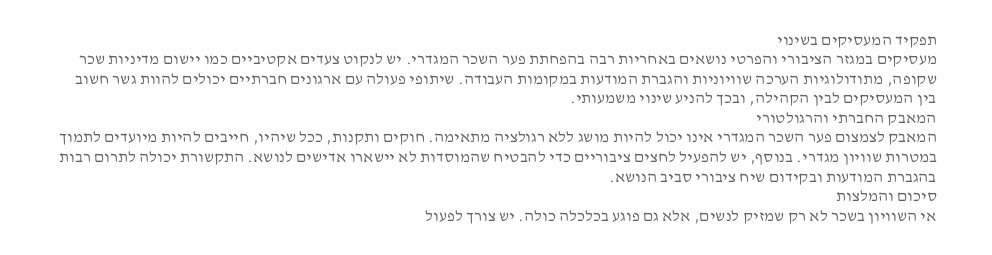תפקיד המעסיקים בשינוי
מעסיקים במגזר הציבורי והפרטי נושאים באחריות רבה בהפחתת פער השכר המגדרי. יש לנקוט צעדים אקטיביים כמו יישום מדיניות שכר שקופה, מתודולוגיות הערכה שוויוניות והגברת המודעות במקומות העבודה. שיתופי פעולה עם ארגונים חברתיים יכולים להוות גשר חשוב בין המעסיקים לבין הקהילה, ובכך להניע שינוי משמעותי.
המאבק החברתי והרגולטורי
המאבק לצמצום פער השכר המגדרי אינו יכול להיות מושג ללא רגולציה מתאימה. חוקים ותקנות, ככל שיהיו, חייבים להיות מיועדים לתמוך במטרות שוויון מגדרי. בנוסף, יש להפעיל לחצים ציבוריים כדי להבטיח שהמוסדות לא יישארו אדישים לנושא. התקשורת יכולה לתרום רבות בהגברת המודעות ובקידום שיח ציבורי סביב הנושא.
סיכום והמלצות
אי השוויון בשכר לא רק שמזיק לנשים, אלא גם פוגע בכלכלה כולה. יש צורך לפעול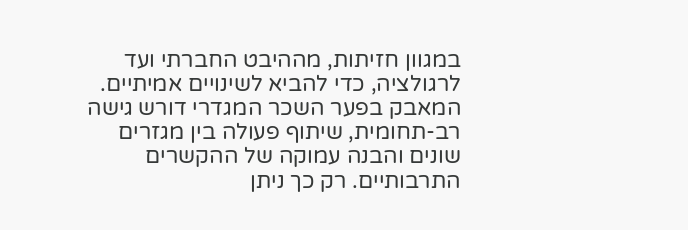במגוון חזיתות, מההיבט החברתי ועד לרגולציה, כדי להביא לשינויים אמיתיים. המאבק בפער השכר המגדרי דורש גישה רב-תחומית, שיתוף פעולה בין מגזרים שונים והבנה עמוקה של ההקשרים התרבותיים. רק כך ניתן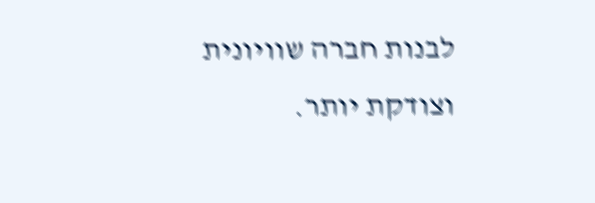לבנות חברה שוויונית וצודקת יותר.